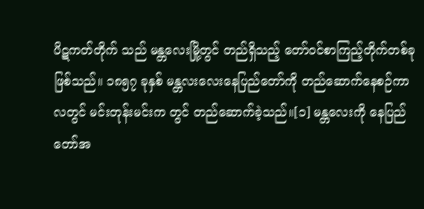ပိဋကတ်တိုက် သည် မန္တလေးမြို့တွင် တည်ရှိသည့် တော်ဝင်စာကြည့်တိုက်တစ်ခု ဖြစ်သည်။ ၁၈၅၇ ခုနှစ် မန္တလးလေးနေပြည်တော်ကို တည်ဆောက်နေစဉ်ကာလတွင် မင်းတုန်းမင်းက တွင် တည်ဆောက်ခဲ့သည်။[၁] မန္တလေးကို နေပြည်တော်အ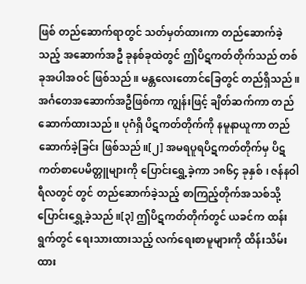ဖြစ် တည်ဆောက်ရာတွင် သတ်မှတ်ထားကာ တည်ဆောက်ခဲ့သည့် အဆောက်အဦ ခုနစ်ခုထဲတွင် ဤပိဋကတ်တိုက်သည် တစ်ခုအပါအဝင် ဖြစ်သည်။ မန္တလေးတောင်ခြေတွင် တည်ရှိသည်။ အင်္ဂတေအဆောက်အဦဖြစ်ကာ ကျွန်းဖြင့် ချိတ်ဆက်ကာ တည်ဆောက်ထားသည်။ ပုဂံရှိ ပိဋကတ်တိုက်ကို နမူနာယူကာ တည်ဆောက်ခဲ့ခြင်း ဖြစ်သည်။[၂] အမရပူရပိဋကတ်တိုက်မှ ပိဋကတ်စာပေမိတ္တူများကို ပြောင်းရွှေ့ခဲ့ကာ ၁၈၆၄ ခုနှစ်၊ ဇန်နဝါရီလတွင် တွင် တည်ဆောက်ခဲ့သည့် စာကြည့်တိုက်အသစ်သို့ ပြောင်းရွှေ့ခဲ့သည်။[၃] ဤပိဋကတ်တိုက်တွင် ယခင်က ထန်းရွက်တွင် ရေးသားထားသည့် လက်ရေးစာမူများကို ထိန်းသိမ်းထား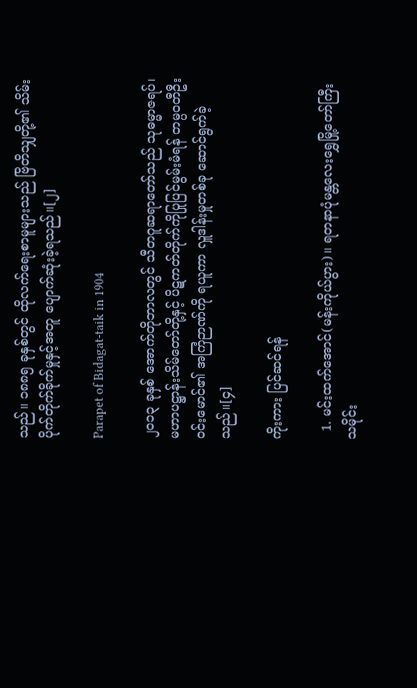သည်။ ၁၈၈၅ ခုနှစ်တွင် ထိုလက်ရေးစာမူများသည် ဗြိတိသျှတို့၏ သိမ်းပိုက်တိုက်ခိုက်မှုနှင့်အတူ ပျောက်ဆုံးခဲ့ရသည်။[၂]

Parapet of Bidagat-taik in 1904

၂၀၁၃ ခုနှစ် အောက်တိုဘာလတွင် သီတဂူဆရာတော်သည် သုဓမ္မာဇရပ်၊ မဟာပဋ္ဌာန်းသိမ်တော်တို့နှင့် ပိဋကတ်တိုက်ကိုပြုပြင်မွမ်းမံရန် တမ္ပဝတီဦးဝင်းမောင်၏ အကြံဉာဏ်ကို ရယူကာ လှူဒါန်းမှုတစ်ခု ဆောင်ရွက်ခဲ့သည်။[၄]

ကိုးကား ပြင်ဆင်ရန်

  1. မင်းထက်အောင်(မန်းကိုယ်ပွား)။ ရတနာပုံမန္တလေးရွှေမြို့တော်ကြီး သမိုင်း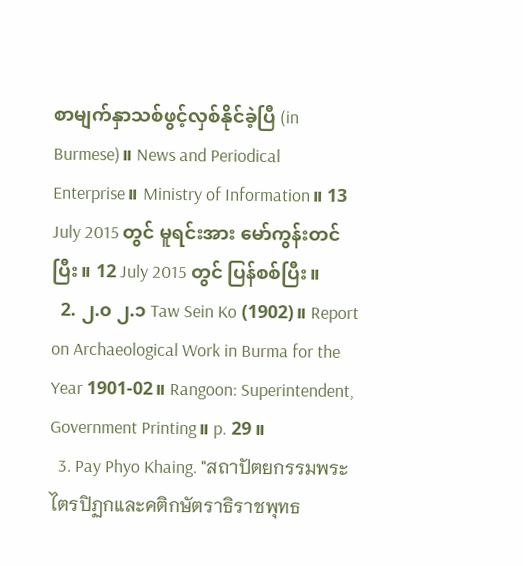စာမျက်နှာသစ်ဖွင့်လှစ်နိုင်ခဲ့ပြီ (in Burmese)။ News and Periodical Enterprise။ Ministry of Information။ 13 July 2015 တွင် မူရင်းအား မော်ကွန်းတင်ပြီး။ 12 July 2015 တွင် ပြန်စစ်ပြီး။
  2. ၂.၀ ၂.၁ Taw Sein Ko (1902)။ Report on Archaeological Work in Burma for the Year 1901-02။ Rangoon: Superintendent, Government Printing။ p. 29။
  3. Pay Phyo Khaing. "สถาปัตยกรรมพระไตรปิฏกและคติกษัตราธิราชพุทธ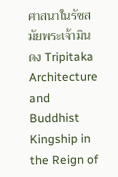ศาสนาในรัชสมัยพระเจ้ามินดง Tripitaka Architecture and Buddhist Kingship in the Reign of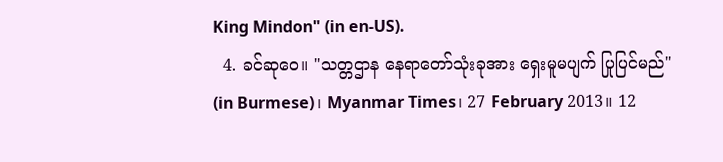King Mindon" (in en-US).
  4. ခင်ဆုဝေ။ "သတ္တဌာန နေရာတော်သုံးခုအား ရှေးမူမပျက် ပြုပြင်မည်" (in Burmese)၊ Myanmar Times၊ 27 February 2013။ 12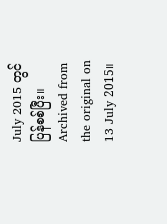July 2015 တွင် ပြန်စစ်ပြီး။ Archived from the original on 13 July 2015။